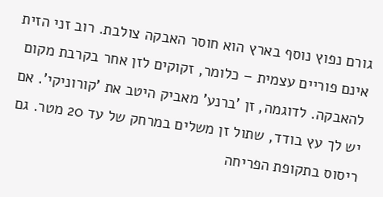גורם נפוץ נוסף בארץ הוא חוסר האבקה צולבת. רוב זני הזית אינם פוריים עצמית – כלומר, זקוקים לזן אחר בקרבת מקום להאבקה. לדוגמה, זן 'ברנע' מאביק היטב את 'קורוניקי'. אם יש לך עץ בודד, שתול זן משלים במרחק של עד 20 מטר. גם ריסוס בתקופת הפריחה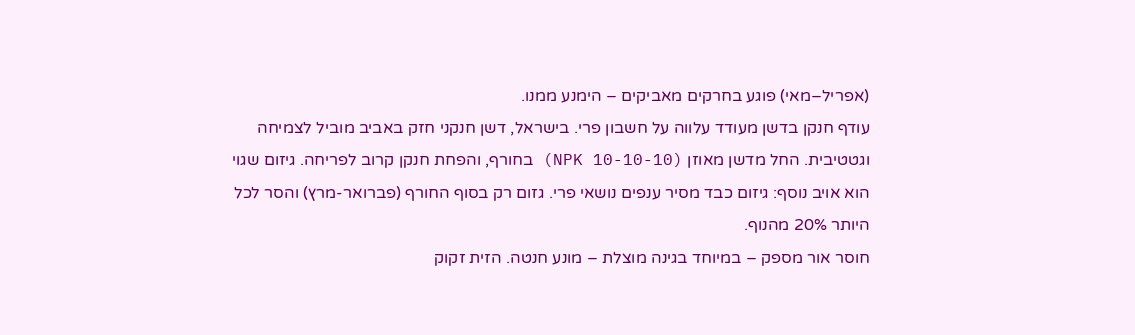(אפריל–מאי) פוגע בחרקים מאביקים – הימנע ממנו.
עודף חנקן בדשן מעודד עלווה על חשבון פרי. בישראל, דשן חנקני חזק באביב מוביל לצמיחה וגטטיבית. החל מדשן מאוזן (NPK 10-10-10) בחורף, והפחת חנקן קרוב לפריחה. גיזום שגוי הוא אויב נוסף: גיזום כבד מסיר ענפים נושאי פרי. גזום רק בסוף החורף (פברואר-מרץ) והסר לכל היותר 20% מהנוף.
חוסר אור מספק – במיוחד בגינה מוצלת – מונע חנטה. הזית זקוק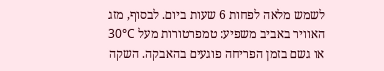לשמש מלאה לפחות 6 שעות ביום. לבסוף, מזג האוויר באביב משפיע: טמפרטורות מעל 30°C או גשם בזמן הפריחה פוגעים בהאבקה. השקה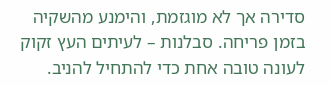סדירה אך לא מוגזמת, והימנע מהשקיה בזמן פריחה. סבלנות – לעיתים העץ זקוק לעונה טובה אחת כדי להתחיל להניב.